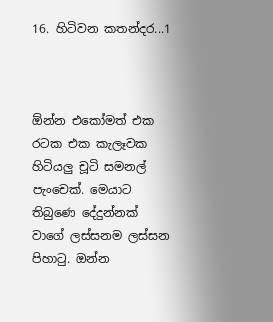16. හිටිවන කතන්දර...1



ඕන්න එකෝමත් එක රටක එක කැලෑවක හිටියලු චූටි සමනල් පැංචෙක්. මෙයාට තිබුණෙ දේදුන්නක් වාගේ ලස්සනම ලස්සන පිහාටු. ඔන්න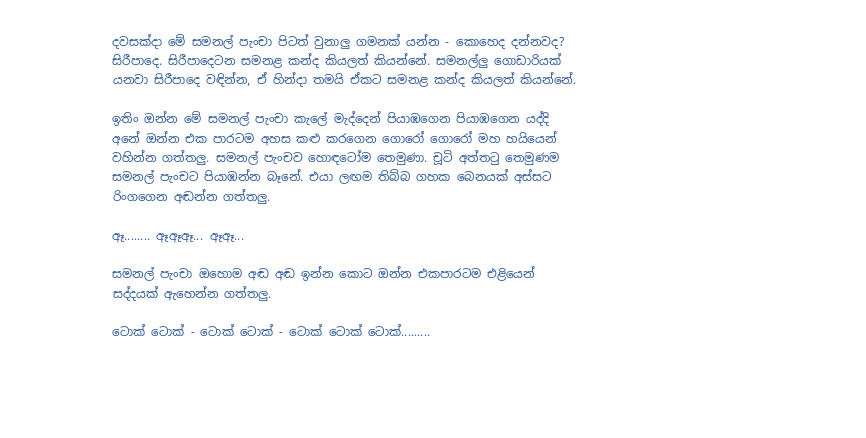දවසක්දා මේ සමනල් පැංචා පිටත් වුනාලු ගමනක් යන්න - කොහෙද දන්නවද? සිරීපාදෙ. සිරීපාදෙටන සමනළ කන්ද කියලත් කියන්නේ. සමනල්ලු ගොඩාරියක් යනවා සිරීපාදෙ වඳින්න, ඒ හින්දා තමයි ඒකට සමනළ කන්ද කියලත් කියන්නේ.

ඉතිං ඔන්න මේ සමනල් පැංචා කැලේ මැද්දෙන් පියාඹගෙන පියාඹගෙන යද්දි අනේ ඔන්න එක පාරටම අහස කළු කරගෙන ගොරෝ ගොරෝ මහ හයියෙන් වහින්න ගත්තලු. සමනල් පැංචව හොඳටෝම තෙමුණා. චූටි අත්තටු තෙමුණම සමනල් පැංචට පියාඹන්න බෑනේ. එයා ලඟම තිබ්බ ගහක බෙනයක් අස්සට රිංගගෙන අඬන්න ගත්තලු.

ඈ........ ඈඈඈ... ඈඈ...

සමනල් පැංචා ඔහොම අඬ අඬ ඉන්න කොට ඔන්න එකපාරටම එළියෙන් සද්දයක් ඇහෙන්න ගත්තලු.

ටොක් ටොක් - ටොක් ටොක් - ටොක් ටොක් ටොක්.........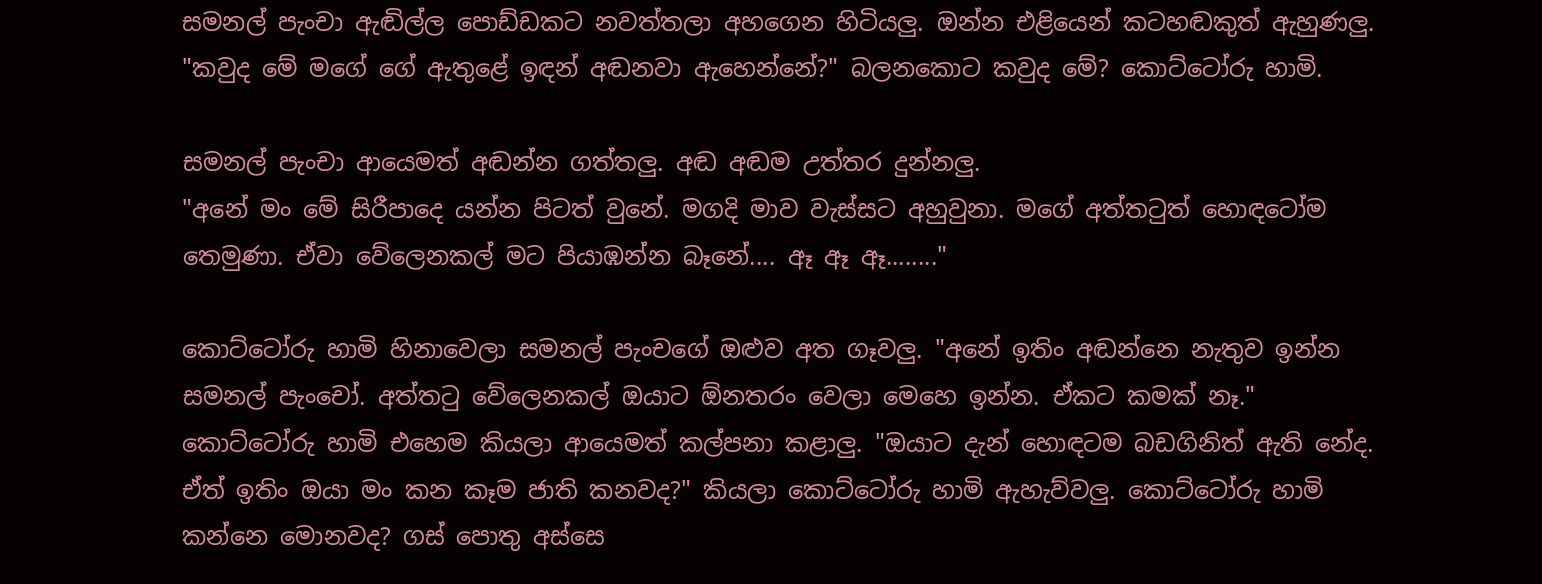සමනල් පැංචා ඇඬිල්ල පොඩ්ඩකට නවත්තලා අහගෙන හිටියලු. ඔන්න එළියෙන් කටහඬකුත් ඇහුණලු. "කවුද මේ මගේ ගේ ඇතුළේ ඉඳන් අඬනවා ඇහෙන්නේ?" බලනකොට කවුද මේ? කොට්ටෝරු හාමි.

සමනල් පැංචා ආයෙමත් අඬන්න ගත්තලු. අඬ අඬම උත්තර දුන්නලු.
"අනේ මං මේ සිරීපාදෙ යන්න පිටත් වුනේ. මගදි මාව වැස්සට අහුවුනා. මගේ අත්තටුත් හොඳටෝම තෙමුණා. ඒවා වේලෙනකල් මට පියාඹන්න බෑනේ.... ඈ ඈ ඈ........"

කොට්ටෝරු හාමි හිනාවෙලා සමනල් පැංචගේ ඔළුව අත ගෑවලු. "අනේ ඉතිං අඬන්නෙ නැතුව ඉන්න සමනල් පැංචෝ. අත්තටු වේලෙනකල් ඔයාට ඕනතරං වෙලා මෙහෙ ඉන්න. ඒකට කමක් නෑ." කොට්ටෝරු හාමි එහෙම කියලා ආයෙමත් කල්පනා කළාලු. "ඔයාට දැන් හොඳටම බඩගිනිත් ඇති නේද. ඒත් ඉතිං ඔයා මං කන කෑම ජාති කනවද?" කියලා කොට්ටෝරු හාමි ඇහැව්වලු. කොට්ටෝරු හාමි කන්නෙ මොනවද? ගස් පොතු අස්සෙ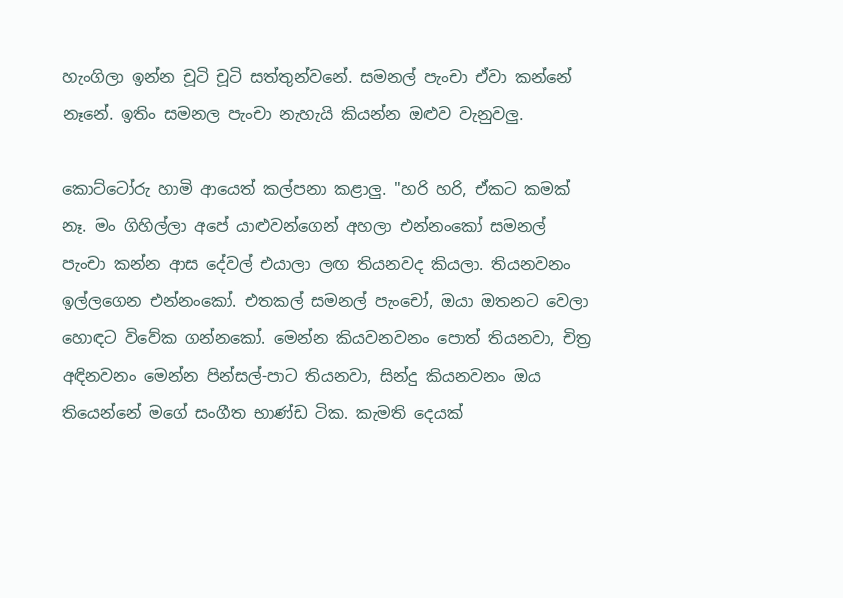හැංගිලා ඉන්න චූටි චූටි සත්තුන්වනේ. සමනල් පැංචා ඒවා කන්නේ නෑනේ. ඉතිං සමනල පැංචා නැහැයි කියන්න ඔළුව වැනුවලු.

කොට්ටෝරු හාමි ආයෙත් කල්පනා කළාලු. "හරි හරි, ඒකට කමක් නෑ. මං ගිහිල්ලා අපේ යාළුවන්ගෙන් අහලා එන්නංකෝ සමනල් පැංචා කන්න ආස දේවල් එයාලා ලඟ තියනවද කියලා. තියනවනං ඉල්ලගෙන එන්නංකෝ. එතකල් සමනල් පැංචෝ, ඔයා ඔතනට වෙලා හොඳට විවේක ගන්නකෝ. මෙන්න කියවනවනං පොත් තියනවා, චිත්‍ර අඳිනවනං මෙන්න පින්සල්-පාට තියනවා, සින්දු කියනවනං ඔය තියෙන්නේ මගේ සංගීත භාණ්ඩ ටික. කැමති දෙයක්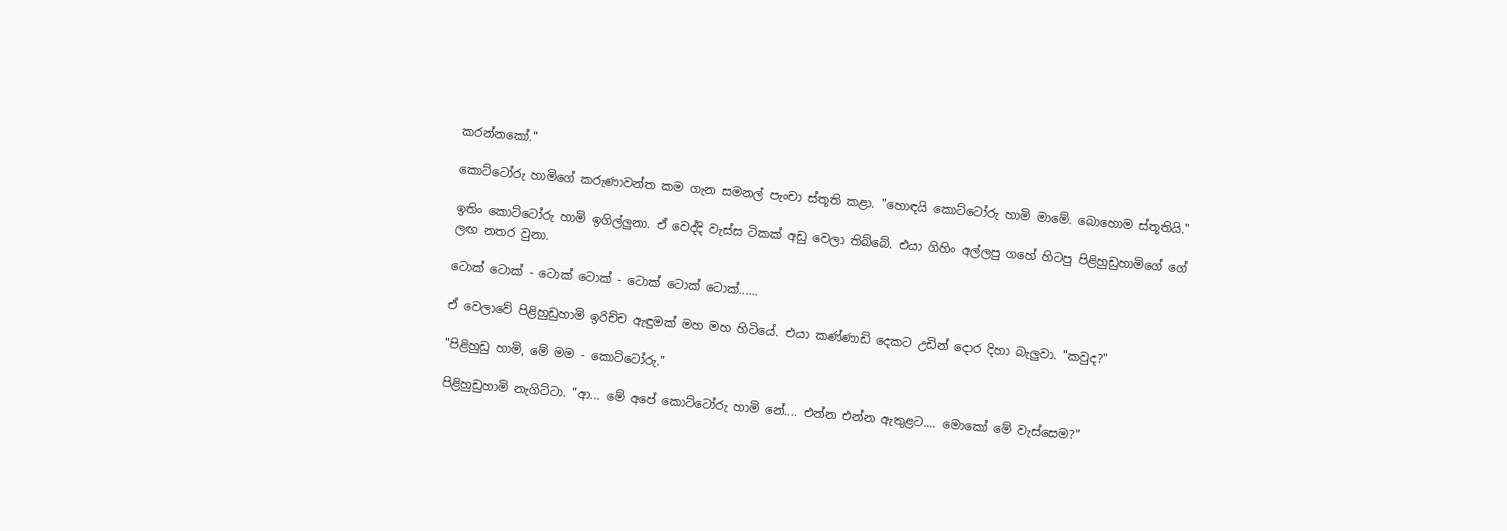කරන්නකෝ."

කොට්ටෝරු හාමිගේ කරුණාවන්ත කම ගැන සමනල් පැංචා ස්තූති කළා. "හොඳයි කොට්ටෝරු හාමි මාමේ. බොහොම ස්තූතියි."

ඉතිං කොට්ටෝරු හාමි ඉගිල්ලුනා. ඒ වෙද්දි වැස්ස ටිකක් අඩු වෙලා තිබ්බේ. එයා ගිහිං අල්ලපු ගහේ හිටපු පිළිහුඩුහාමිගේ ගේ ලඟ නතර වුනා.

ටොක් ටොක් - ටොක් ටොක් - ටොක් ටොක් ටොක්......

ඒ වෙලාවේ පිළිහුඩුහාමි ඉරිච්ච ඇඳුමක් මහ මහ හිටියේ. එයා කණ්ණාඩි දෙකට උඩින් දොර දිහා බැලුවා. "කවුද?"

"පිළිහුඩු හාමි, මේ මම - කොට්ටෝරු."

පිළිහුඩුහාමි නැගිට්ටා. "ආ... මේ අපේ කොට්ටෝරු හාමි නේ.... එන්න එන්න ඇතුළට.... මොකෝ මේ වැස්සෙම?"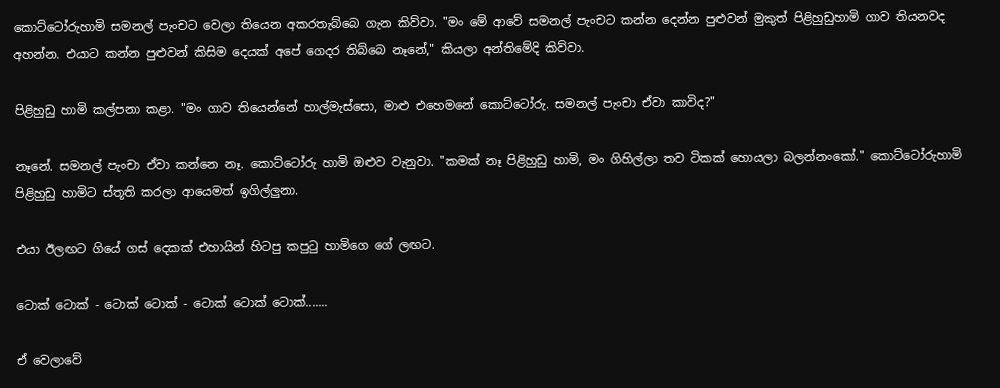කොට්ටෝරුහාමි සමනල් පැංචට වෙලා තියෙන අකරතැබ්බෙ ගැන කිව්වා. "මං මේ ආවේ සමනල් පැංචට කන්න දෙන්න පුළුවන් මුකුත් පිළිහුඩුහාමි ගාව තියනවද අහන්න. එයාට කන්න පුළුවන් කිසිම දෙයක් අපේ ගෙදර තිබ්බෙ නෑනේ," කියලා අන්තිමේදි කිව්වා.

පිළිහුඩු හාමි කල්පනා කළා. "මං ගාව තියෙන්නේ හාල්මැස්සො, මාළු එහෙමනේ කොට්ටෝරු. සමනල් පැංචා ඒවා කාවිද?"

නෑනේ. සමනල් පැංචා ඒවා කන්නෙ නෑ. කොට්ටෝරු හාමි ඔළුව වැනුවා. "කමක් නෑ පිළිහුඩු හාමි, මං ගිහිල්ලා තව ටිකක් හොයලා බලන්නංකෝ." කොට්ටෝරුහාමි පිළිහුඩු හාමිට ස්තූති කරලා ආයෙමත් ඉගිල්ලුනා.

එයා ඊලඟට ගියේ ගස් දෙකක් එහායින් හිටපු කපුටු හාමිගෙ ගේ ලඟට.

ටොක් ටොක් - ටොක් ටොක් - ටොක් ටොක් ටොක්.......

ඒ වෙලාවේ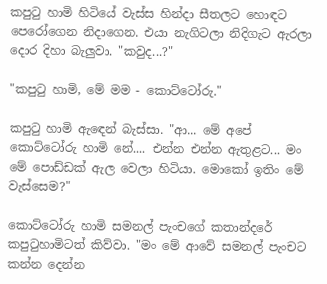කපුටු හාමි හිටියේ වැස්ස හින්දා සීතලට හොඳට පෙරෝගෙන නිදාගෙන. එයා නැගිටලා නිදිගැට ඇරලා දොර දිහා බැලුවා. "කවුද...?"

"කපුටු හාමි, මේ මම - කොට්ටෝරු."

කපුටු හාමි ඇඳෙන් බැස්සා. "ආ... මේ අපේ කොට්ටෝරු හාමි නේ.... එන්න එන්න ඇතුළට... මං මේ පොඩ්ඩක් ඇල වෙලා හිටියා. මොකෝ ඉතිං මේ වැස්සෙම?"

කොට්ටෝරු හාමි සමනල් පැංචගේ කතාන්දරේ කපුටුහාමිටත් කිව්වා. "මං මේ ආවේ සමනල් පැංචට කන්න දෙන්න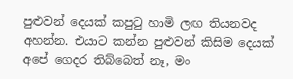පුළුවන් දෙයක් කපුටු හාමි ලඟ තියනවද අහන්න. එයාට කන්න පුළුවන් කිසිම දෙයක් අපේ ගෙදර තිබ්බෙත් නෑ, මං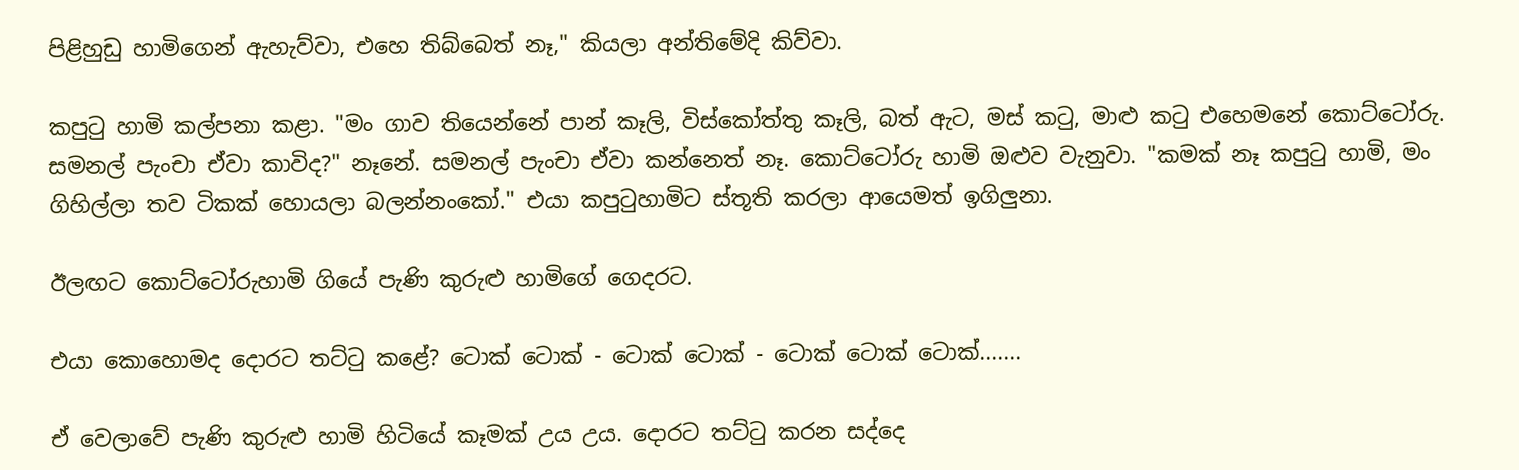පිළිහුඩු හාමිගෙන් ඇහැව්වා, එහෙ තිබ්බෙත් නෑ," කියලා අන්තිමේදි කිව්වා.

කපුටු හාමි කල්පනා කළා. "මං ගාව තියෙන්නේ පාන් කෑලි, විස්කෝත්තු කෑලි, බත් ඇට, මස් කටු, මාළු කටු එහෙමනේ කොට්ටෝරු. සමනල් පැංචා ඒවා කාවිද?" නෑනේ. සමනල් පැංචා ඒවා කන්නෙත් නෑ. කොට්ටෝරු හාමි ඔළුව වැනුවා. "කමක් නෑ කපුටු හාමි, මං ගිහිල්ලා තව ටිකක් හොයලා බලන්නංකෝ." එයා කපුටුහාමිට ස්තූති කරලා ආයෙමත් ඉගිලුනා.

ඊලඟට කොට්ටෝරුහාමි ගියේ පැණි කුරුළු හාමිගේ ගෙදරට.

එයා කොහොමද දොරට තට්ටු කළේ? ටොක් ටොක් - ටොක් ටොක් - ටොක් ටොක් ටොක්.......

ඒ වෙලාවේ පැණි කුරුළු හාමි හිටියේ කෑමක් උය උය. දොරට තට්ටු කරන සද්දෙ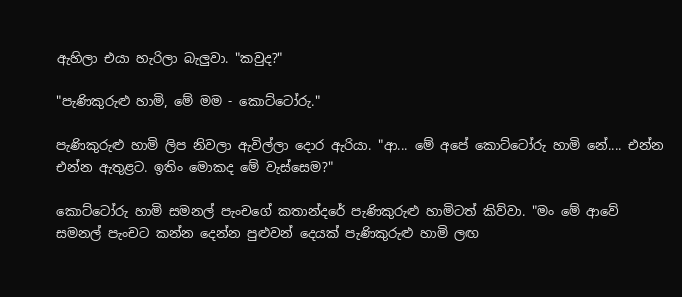ඇහිලා එයා හැරිලා බැලුවා. "කවුද?"

"පැණිකුරුළු හාමි, මේ මම - කොට්ටෝරු."

පැණිකුරුළු හාමි ලිප නිවලා ඇවිල්ලා දොර ඇරියා. "ආ... මේ අපේ කොට්ටෝරු හාමි නේ.... එන්න එන්න ඇතුළට. ඉතිං මොකද මේ වැස්සෙම?"

කොට්ටෝරු හාමි සමනල් පැංචගේ කතාන්දරේ පැණිකුරුළු හාමිටත් කිව්වා. "මං මේ ආවේ සමනල් පැංචට කන්න දෙන්න පුළුවන් දෙයක් පැණිකුරුළු හාමි ලඟ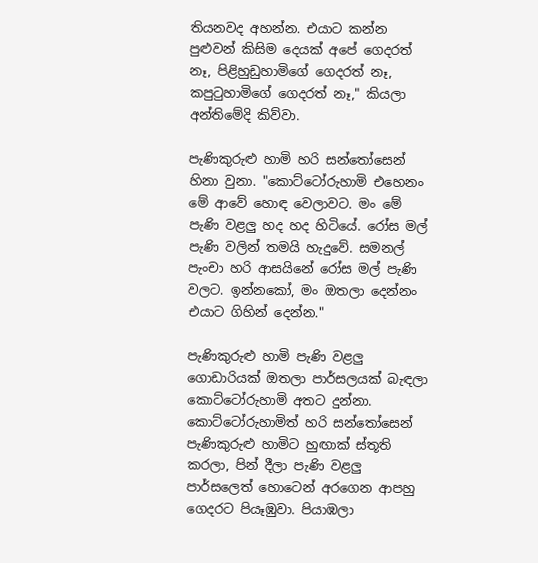තියනවද අහන්න. එයාට කන්න පුළුවන් කිසිම දෙයක් අපේ ගෙදරත් නෑ, පිළිහුඩුහාමිගේ ගෙදරත් නෑ, කපුටුහාමිගේ ගෙදරත් නෑ," කියලා අන්තිමේදි කිව්වා.

පැණිකුරුළු හාමි හරි සන්තෝසෙන් හිනා වුනා. "කොට්ටෝරුහාමි එහෙනං මේ ආවේ හොඳ වෙලාවට. මං මේ පැණි වළලු හද හද හිටියේ. රෝස මල් පැණි වලින් තමයි හැදුවේ. සමනල් පැංචා හරි ආසයිනේ රෝස මල් පැණි වලට. ඉන්නකෝ, මං ඔතලා දෙන්නං එයාට ගිහින් දෙන්න."

පැණිකුරුළු හාමි පැණි වළලු ගොඩාරියක් ඔතලා පාර්සලයක් බැඳලා කොට්ටෝරුහාමි අතට දුන්නා. කොට්ටෝරුහාමිත් හරි සන්තෝසෙන් පැණිකුරුළු හාමිට හුඟාක් ස්තූති කරලා, පින් දීලා පැණි වළලු පාර්සලෙත් හොටෙන් අරගෙන ආපහු ගෙදරට පියෑඹුවා. පියාඹලා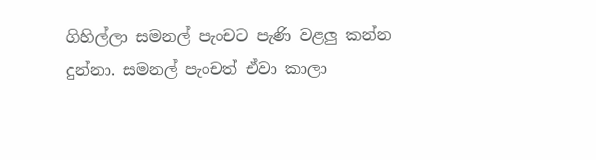ගිහිල්ලා සමනල් පැංචට පැණි වළලු කන්න දුන්නා. සමනල් පැංචත් ඒවා කාලා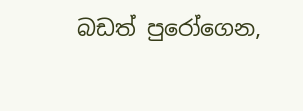බඩත් පුරෝගෙන,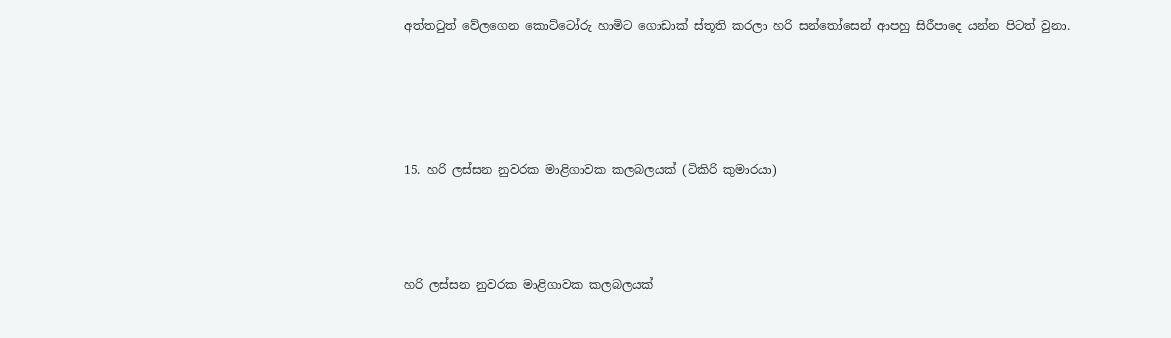අත්තටුත් වේලගෙන කොට්ටෝරු හාමිට ගොඩාක් ස්තූති කරලා හරි සන්තෝසෙන් ආපහු සිරීපාදෙ යන්න පිටත් වුනා.




15. හරි ලස්සන නුවරක මාළිගාවක කලබලයක් (ටිකිරි කුමාරයා)



හරි ලස්සන නුවරක මාළිගාවක කලබලයක්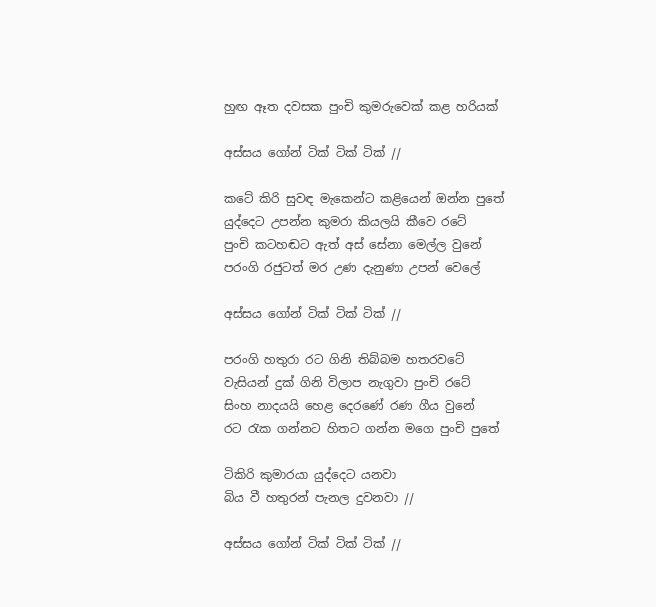හුඟ ඈත දවසක පුංචි කුමරුවෙක් කළ හරියක්

අස්සය ගෝන් ටික් ටික් ටික් //

කටේ කිරි සුවඳ මැකෙන්ට කළියෙන් ඔන්න පුතේ
යුද්දෙට උපන්න කුමරා කියලයි කීවෙ රටේ
පුංචි කටහඬට ඇත් අස් සේනා මෙල්ල වුනේ
පරංගි රජුටත් මර උණ දැනුණා උපන් වෙලේ

අස්සය ගෝන් ටික් ටික් ටික් //

පරංගි හතුරා රට ගිනි තිබ්බම හතරවටේ
වැසියන් දුක් ගිනි විලාප නැගුවා පුංචි රටේ
සිංහ නාදයයි හෙළ දෙරණේ රණ ගීය වුනේ
රට රැක ගන්නට හිතට ගන්න මගෙ පුංචි පුතේ

ටිකිරි කුමාරයා යුද්දෙට යනවා
බිය වී හතුරන් පැනල දුවනවා //

අස්සය ගෝන් ටික් ටික් ටික් //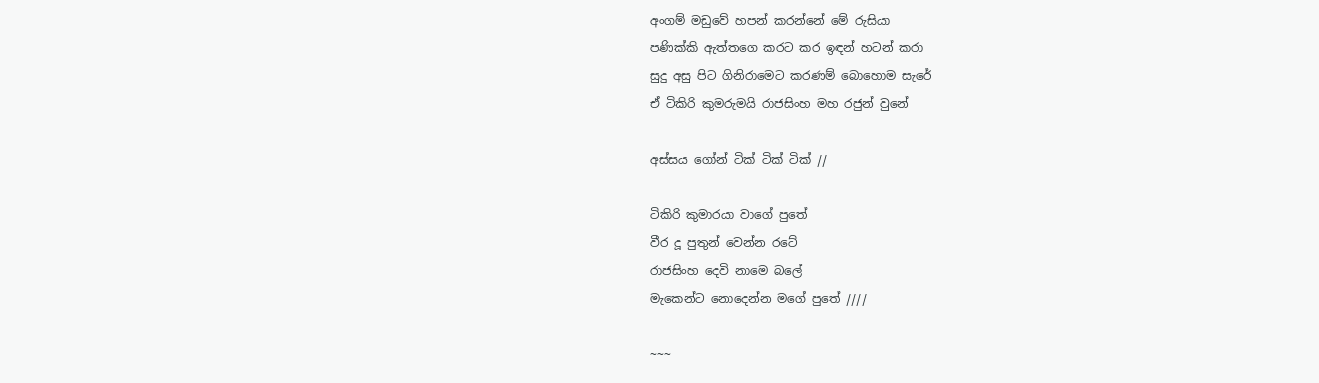අංගම් මඩුවේ හපන් කරන්නේ මේ රුසියා
පණික්කි ඇත්තගෙ කරට කර ඉඳන් හටන් කරා
සුදු අසු පිට ගිනිරාමෙට කරණම් බොහොම සැරේ
ඒ ටිකිරි කුමරුමයි රාජසිංහ මහ රජුන් වුනේ

අස්සය ගෝන් ටික් ටික් ටික් //

ටිකිරි කුමාරයා වාගේ පුතේ
වීර දූ පුතුන් වෙන්න රටේ
රාජසිංහ දෙවි නාමෙ බලේ
මැකෙන්ට නොදෙන්න මගේ පුතේ ////

~~~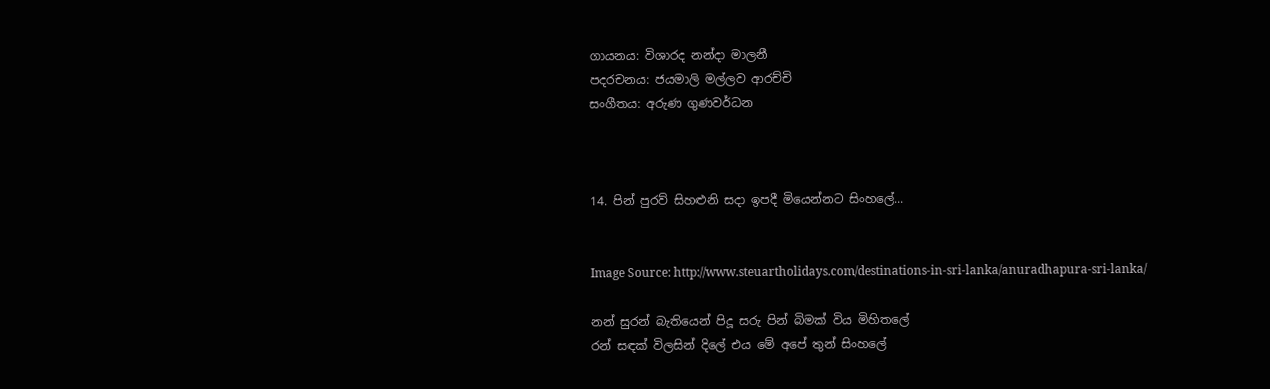ගායනය: විශාරද නන්දා මාලනී
පදරචනය: ජයමාලි මල්ලව ආරච්චි
සංගීතය: අරුණ ගුණවර්ධන



14. පින් පුරව් සිහළුනි සදා ඉපදී මියෙන්නට සිංහලේ...


Image Source: http://www.steuartholidays.com/destinations-in-sri-lanka/anuradhapura-sri-lanka/

නන් සුරන් බැතියෙන් පිදූ සරු පින් බිමක් විය මිහිතලේ
රන් සඳක් විලසින් දිලේ එය මේ අපේ තුන් සිංහලේ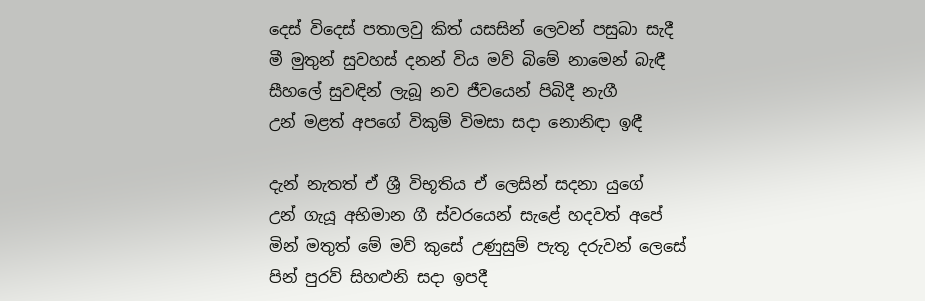දෙස් විදෙස් පතාලවු කිත් යසසින් ලෙවන් පසුබා සැදී
මී මුතුන් සුවහස් දනන් විය මව් බිමේ නාමෙන් බැඳී
සීහලේ සුවඳින් ලැබූ නව ජීවයෙන් පිබිදී නැගී
උන් මළත් අපගේ විකුම් විමසා සදා නොනිඳා ඉඳී

දැන් නැතත් ඒ ශ්‍රී විභූතිය ඒ ලෙසින් සදනා යුගේ
උන් ගැයූ අභිමාන ගී ස්වරයෙන් සැළේ හදවත් අපේ
මින් මතුත් මේ මව් කුසේ උණුසුම් පැතූ දරුවන් ලෙසේ
පින් පුරව් සිහළුනි සදා ඉපදී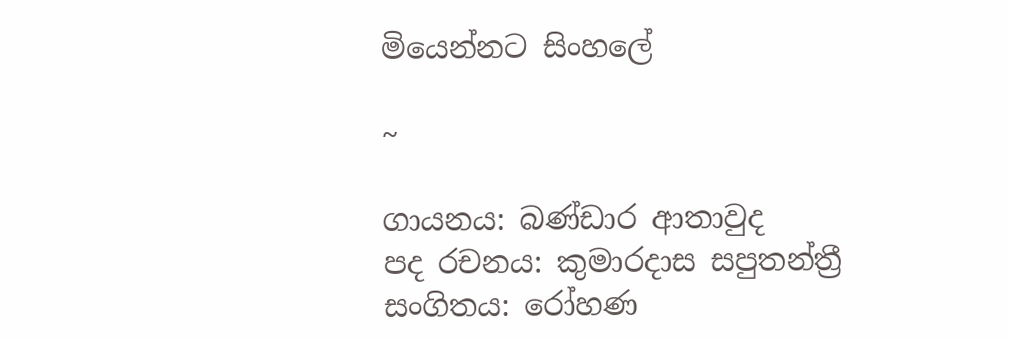මියෙන්නට සිංහලේ

~

ගායනය: බණ්ඩාර ආතාවුද
පද රචනය: කුමාරදාස සපුතන්ත්‍රී
සංගිතය: රෝහණ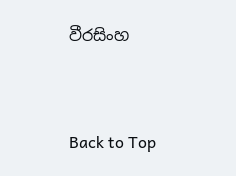වීරසිංහ



Back to Top